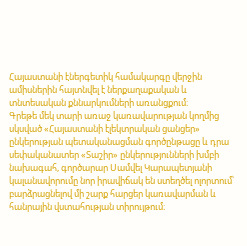Հայաստանի էներգետիկ համակարգը վերջին ամիսներին հայտնվել է ներքաղաքական և տնտեսական քննարկումների առանցքում։
Գրեթե մեկ տարի առաջ կառավարության կողմից սկսված «Հայաստանի էլեկտրական ցանցեր» ընկերության պետականացման գործընթացը և դրա սեփականատեր «Տաշիր» ընկերությունների խմբի նախագահ, գործարար Սամվել Կարապետյանի կալանավորումը նոր իրավիճակ են ստեղծել ոլորտում՝ բարձրացնելով մի շարք հարցեր կառավարման և հանրային վստահության տիրույթում։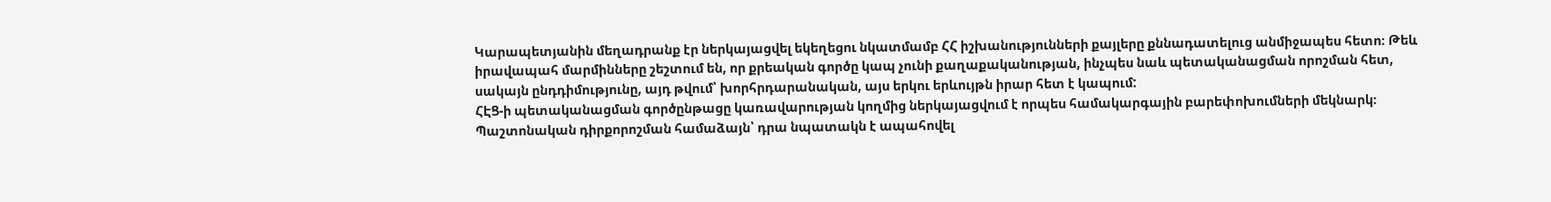Կարապետյանին մեղադրանք էր ներկայացվել եկեղեցու նկատմամբ ՀՀ իշխանությունների քայլերը քննադատելուց անմիջապես հետո։ Թեև իրավապահ մարմինները շեշտում են, որ քրեական գործը կապ չունի քաղաքականության, ինչպես նաև պետականացման որոշման հետ, սակայն ընդդիմությունը, այդ թվում՝ խորհրդարանական, այս երկու երևույթն իրար հետ է կապում:
ՀԷՑ-ի պետականացման գործընթացը կառավարության կողմից ներկայացվում է որպես համակարգային բարեփոխումների մեկնարկ։ Պաշտոնական դիրքորոշման համաձայն՝ դրա նպատակն է ապահովել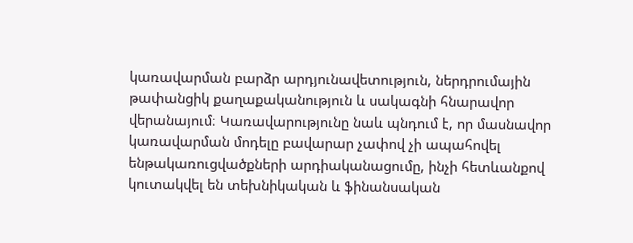կառավարման բարձր արդյունավետություն, ներդրումային թափանցիկ քաղաքականություն և սակագնի հնարավոր վերանայում։ Կառավարությունը նաև պնդում է, որ մասնավոր կառավարման մոդելը բավարար չափով չի ապահովել ենթակառուցվածքների արդիականացումը, ինչի հետևանքով կուտակվել են տեխնիկական և ֆինանսական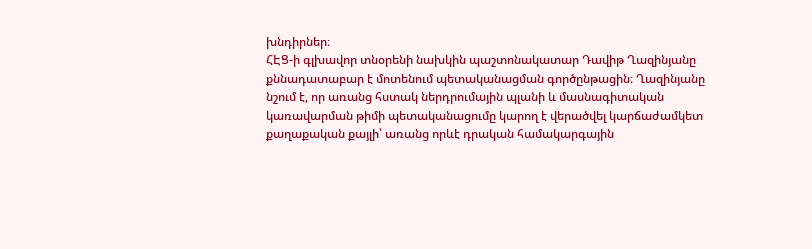խնդիրներ։
ՀԷՑ-ի գլխավոր տնօրենի նախկին պաշտոնակատար Դավիթ Ղազինյանը քննադատաբար է մոտենում պետականացման գործընթացին։ Ղազինյանը նշում է, որ առանց հստակ ներդրումային պլանի և մասնագիտական կառավարման թիմի պետականացումը կարող է վերածվել կարճաժամկետ քաղաքական քայլի՝ առանց որևէ դրական համակարգային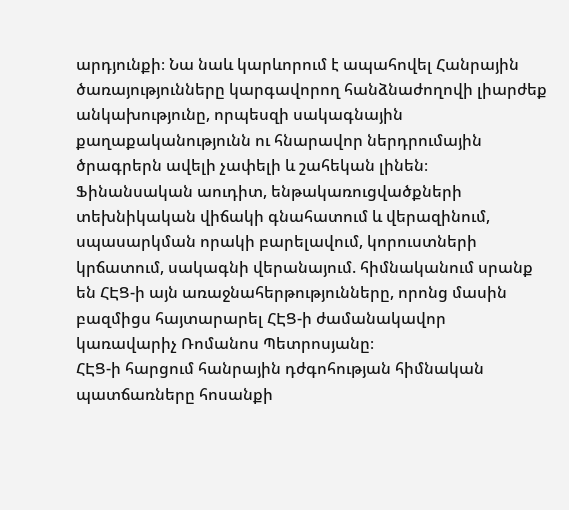արդյունքի։ Նա նաև կարևորում է ապահովել Հանրային ծառայությունները կարգավորող հանձնաժողովի լիարժեք անկախությունը, որպեսզի սակագնային քաղաքականությունն ու հնարավոր ներդրումային ծրագրերն ավելի չափելի և շահեկան լինեն։
Ֆինանսական աուդիտ, ենթակառուցվածքների տեխնիկական վիճակի գնահատում և վերազինում, սպասարկման որակի բարելավում, կորուստների կրճատում, սակագնի վերանայում. հիմնականում սրանք են ՀԷՑ-ի այն առաջնահերթությունները, որոնց մասին բազմիցս հայտարարել ՀԷՑ-ի ժամանակավոր կառավարիչ Ռոմանոս Պետրոսյանը։
ՀԷՑ-ի հարցում հանրային դժգոհության հիմնական պատճառները հոսանքի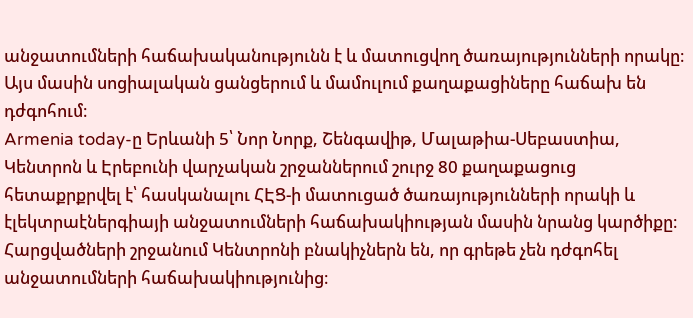անջատումների հաճախականությունն է և մատուցվող ծառայությունների որակը։ Այս մասին սոցիալական ցանցերում և մամուլում քաղաքացիները հաճախ են դժգոհում։
Armenia today-ը Երևանի 5՝ Նոր Նորք, Շենգավիթ, Մալաթիա-Սեբաստիա, Կենտրոն և Էրեբունի վարչական շրջաններում շուրջ 80 քաղաքացուց հետաքրքրվել է՝ հասկանալու ՀԷՑ-ի մատուցած ծառայությունների որակի և էլեկտրաէներգիայի անջատումների հաճախակիության մասին նրանց կարծիքը։
Հարցվածների շրջանում Կենտրոնի բնակիչներն են, որ գրեթե չեն դժգոհել անջատումների հաճախակիությունից։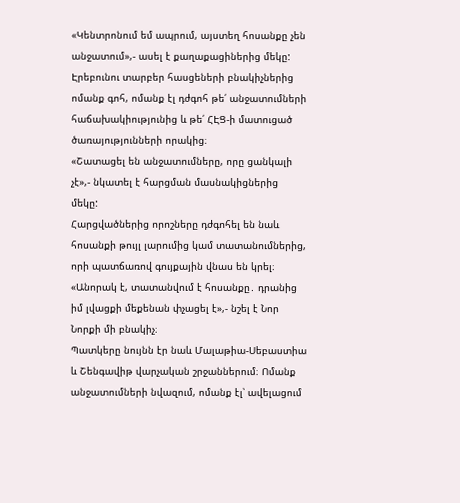«Կենտրոնում եմ ապրում, այստեղ հոսանքը չեն անջատում»,- ասել է քաղաքացիներից մեկը:
Էրեբունու տարբեր հասցեների բնակիչներից ոմանք գոհ, ոմանք էլ դժգոհ թե՛ անջատումների հաճախակիությունից և թե՛ ՀԷՑ-ի մատուցած ծառայությունների որակից։
«Շատացել են անջատումները, որը ցանկալի չէ»,- նկատել է հարցման մասնակիցներից մեկը:
Հարցվածներից որոշները դժգոհել են նաև հոսանքի թույլ լարումից կամ տատանումներից, որի պատճառով գույքային վնաս են կրել։
«Անորակ է, տատանվում է հոսանքը․ դրանից իմ լվացքի մեքենան փչացել է»,- նշել է Նոր Նորքի մի բնակիչ։
Պատկերը նույնն էր նաև Մալաթիա-Սեբաստիա և Շենգավիթ վարչական շրջաններում։ Ոմանք անջատումների նվազում, ոմանք էլ՝ ավելացում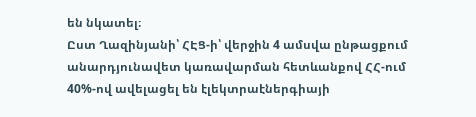են նկատել։
Ըստ Ղազինյանի՝ ՀԷՑ-ի՝ վերջին 4 ամսվա ընթացքում անարդյունավետ կառավարման հետևանքով ՀՀ-ում 40%-ով ավելացել են էլեկտրաէներգիայի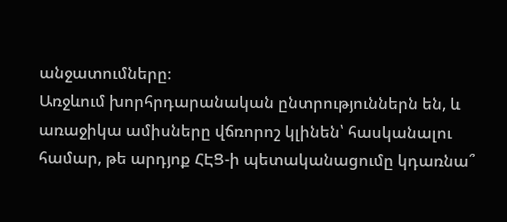անջատումները։
Առջևում խորհրդարանական ընտրություններն են, և առաջիկա ամիսները վճռորոշ կլինեն՝ հասկանալու համար, թե արդյոք ՀԷՑ-ի պետականացումը կդառնա՞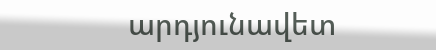արդյունավետ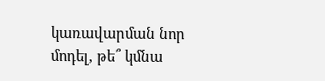կառավարման նոր մոդել, թե՞ կմնա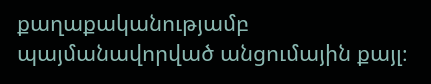քաղաքականությամբ պայմանավորված անցումային քայլ։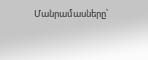Մանրամասները՝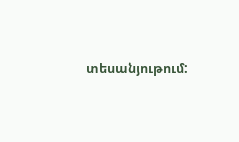տեսանյութում: